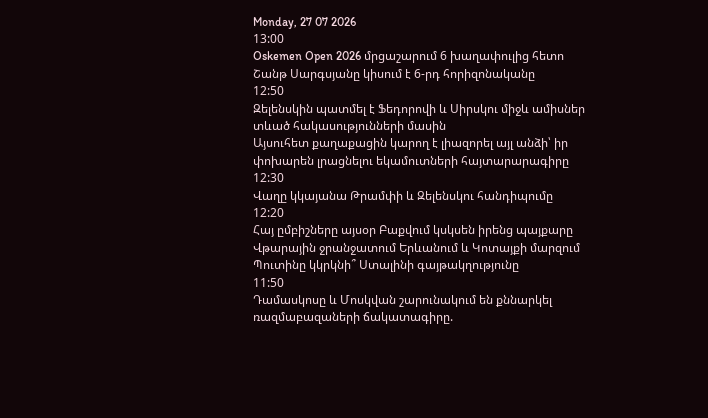Monday, 27 07 2026
13:00
Oskemen Open 2026 մրցաշարում 6 խաղափուլից հետո Շանթ Սարգսյանը կիսում է 6-րդ հորիզոնականը
12:50
Զելենսկին պատմել է Ֆեդորովի և Սիրսկու միջև ամիսներ տևած հակասությունների մասին
Այսուհետ քաղաքացին կարող է լիազորել այլ անձի՝ իր փոխարեն լրացնելու եկամուտների հայտարարագիրը
12:30
Վաղը կկայանա Թրամփի և Զելենսկու հանդիպումը
12:20
Հայ ըմբիշները այսօր Բաքվում կսկսեն իրենց պայքարը
Վթարային ջրանջատում Երևանում և Կոտայքի մարզում
Պուտինը կկրկնի՞ Ստալինի գայթակղությունը
11:50
Դամասկոսը և Մոսկվան շարունակում են քննարկել ռազմաբազաների ճակատագիրը.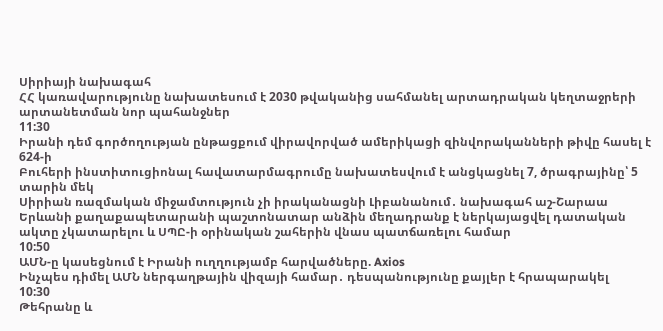Սիրիայի նախագահ
ՀՀ կառավարությունը նախատեսում է 2030 թվականից սահմանել արտադրական կեղտաջրերի արտանետման նոր պահանջներ
11:30
Իրանի դեմ գործողության ընթացքում վիրավորված ամերիկացի զինվորականների թիվը հասել է 624-ի
Բուհերի ինստիտուցիոնալ հավատարմագրումը նախատեսվում է անցկացնել 7, ծրագրայինը՝ 5 տարին մեկ
Սիրիան ռազմական միջամտություն չի իրականացնի Լիբանանում․ նախագահ աշ-Շարաա
Երևանի քաղաքապետարանի պաշտոնատար անձին մեղադրանք է ներկայացվել դատական ակտը չկատարելու և ՍՊԸ-ի օրինական շահերին վնաս պատճառելու համար
10:50
ԱՄՆ-ը կասեցնում է Իրանի ուղղությամբ հարվածները. Axios
Ինչպես դիմել ԱՄՆ ներգաղթային վիզայի համար․ դեսպանությունը քայլեր է հրապարակել
10:30
Թեհրանը և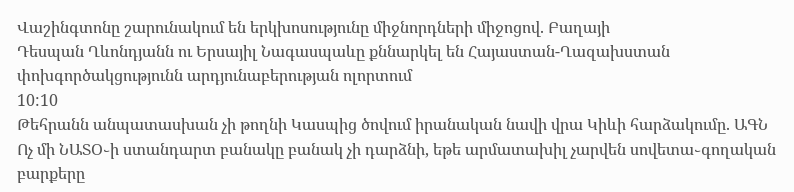Վաշինգտոնը շարունակում են երկխոսությունը միջնորդների միջոցով. Բաղայի
Դեսպան Ղևոնդյանն ու Երսայիլ Նագասպաևը քննարկել են Հայաստան-Ղազախստան փոխգործակցությունն արդյունաբերության ոլորտում
10:10
Թեհրանն անպատասխան չի թողնի Կասպից ծովում իրանական նավի վրա Կիևի հարձակումը. ԱԳՆ
Ոչ մի ՆԱՏՕ֊ի ստանդարտ բանակը բանակ չի դարձնի, եթե արմատախիլ չարվեն սովետա֊գողական բարքերը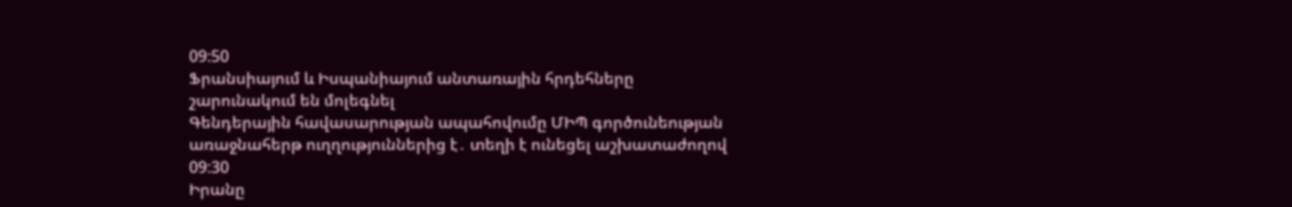09:50
Ֆրանսիայում և Իսպանիայում անտառային հրդեհները շարունակում են մոլեգնել
Գենդերային հավասարության ապահովումը ՄԻՊ գործունեության առաջնահերթ ուղղություններից է․ տեղի է ունեցել աշխատաժողով
09:30
Իրանը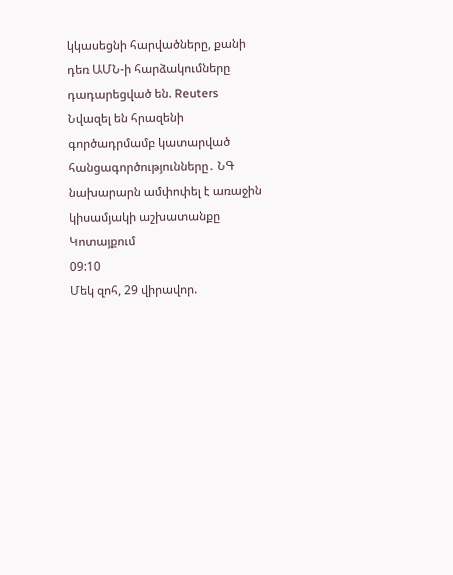կկասեցնի հարվածները, քանի դեռ ԱՄՆ-ի հարձակումները դադարեցված են. Reuters
Նվազել են հրազենի գործադրմամբ կատարված հանցագործությունները․ ՆԳ նախարարն ամփոփել է առաջին կիսամյակի աշխատանքը Կոտայքում
09:10
Մեկ զոհ, 29 վիրավոր.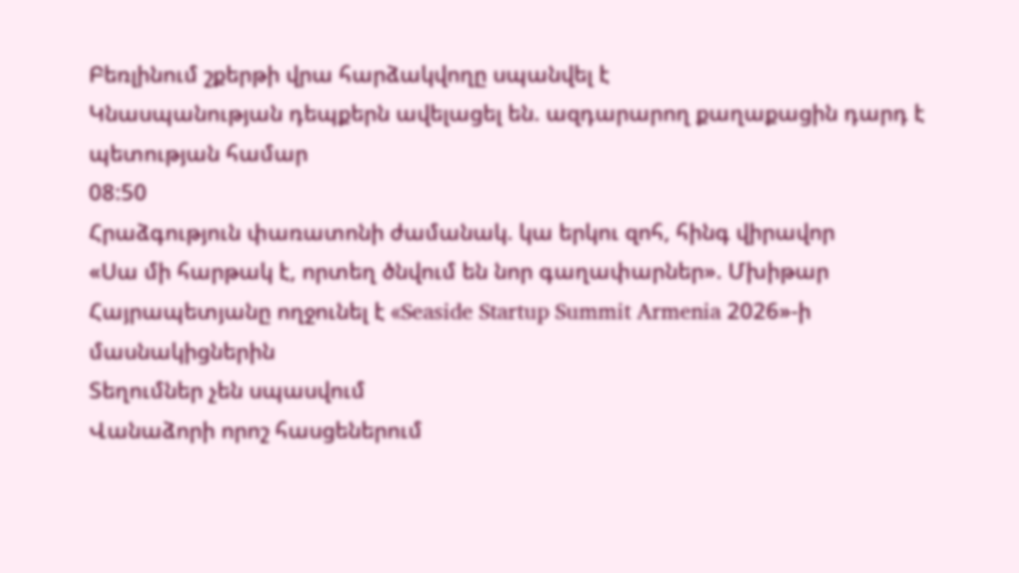Բեռլինում շքերթի վրա հարձակվողը սպանվել է
Կնասպանության դեպքերն ավելացել են. ազդարարող քաղաքացին դարդ է պետության համար
08:50
Հրաձգություն փառատոնի ժամանակ. կա երկու զոհ, հինգ վիրավոր
«Սա մի հարթակ է, որտեղ ծնվում են նոր գաղափարներ». Մխիթար Հայրապետյանը ողջունել է «Seaside Startup Summit Armenia 2026»-ի մասնակիցներին
Տեղումներ չեն սպասվում
Վանաձորի որոշ հասցեներում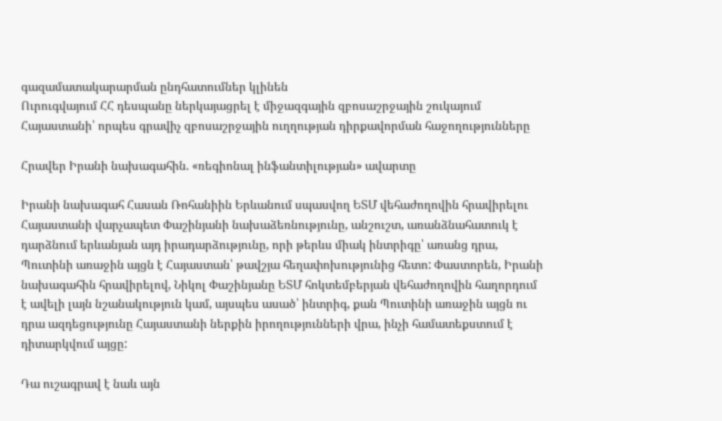գազամատակարարման ընդհատումներ կլինեն
Ուրուգվայում ՀՀ դեսպանը ներկայացրել է միջազգային զբոսաշրջային շուկայում Հայաստանի՝ որպես գրավիչ զբոսաշրջային ուղղության դիրքավորման հաջողությունները

Հրավեր Իրանի նախագահին. «ռեգիոնալ ինֆանտիլության» ավարտը

Իրանի նախագահ Հասան Ռոհանիին Երևանում սպասվող ԵՏՄ վեհաժողովին հրավիրելու Հայաստանի վարչապետ Փաշինյանի նախաձեռնությունը, անշուշտ, առանձնահատուկ է դարձնում երևանյան այդ իրադարձությունը, որի թերևս միակ ինտրիգը՝ առանց դրա, Պուտինի առաջին այցն է Հայաստան՝ թավշյա հեղափոխությունից հետո: Փաստորեն, Իրանի նախագահին հրավիրելով, Նիկոլ Փաշինյանը ԵՏՄ հոկտեմբերյան վեհաժողովին հաղորդում է ավելի լայն նշանակություն կամ, այսպես ասած՝ ինտրիգ, քան Պուտինի առաջին այցն ու դրա ազդեցությունը Հայաստանի ներքին իրողությունների վրա, ինչի համատեքստում է դիտարկվում այցը:

Դա ուշագրավ է նաև այն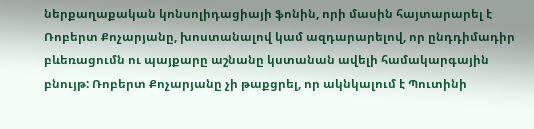ներքաղաքական կոնսոլիդացիայի ֆոնին, որի մասին հայտարարել է Ռոբերտ Քոչարյանը, խոստանալով կամ ազդարարելով, որ ընդդիմադիր բևեռացումն ու պայքարը աշնանը կստանան ավելի համակարգային բնույթ: Ռոբերտ Քոչարյանը չի թաքցրել, որ ակնկալում է Պուտինի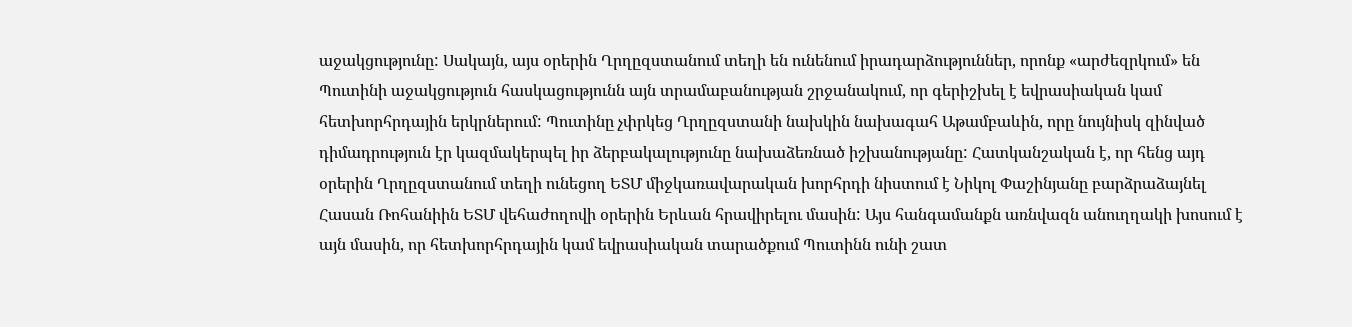աջակցությունը: Սակայն, այս օրերին Ղրղըզստանում տեղի են ունենում իրադարձություններ, որոնք «արժեզրկում» են Պուտինի աջակցություն հասկացությունն այն տրամաբանության շրջանակում, որ գերիշխել է եվրասիական կամ հետխորհրդային երկրներում: Պուտինը չփրկեց Ղրղըզստանի նախկին նախագահ Աթամբաևին, որը նույնիսկ զինված դիմադրություն էր կազմակերպել իր ձերբակալությունը նախաձեռնած իշխանությանը: Հատկանշական է, որ հենց այդ օրերին Ղրղըզստանում տեղի ունեցող ԵՏՄ միջկառավարական խորհրդի նիստում է Նիկոլ Փաշինյանը բարձրաձայնել Հասան Ռոհանիին ԵՏՄ վեհաժողովի օրերին Երևան հրավիրելու մասին: Այս հանգամանքն առնվազն անուղղակի խոսում է այն մասին, որ հետխորհրդային կամ եվրասիական տարածքում Պուտինն ունի շատ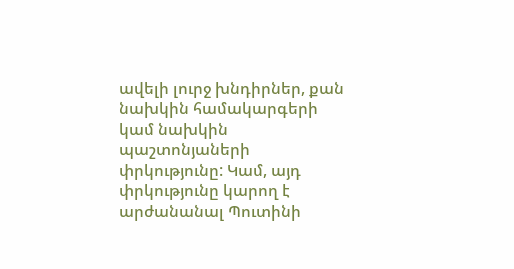ավելի լուրջ խնդիրներ, քան նախկին համակարգերի կամ նախկին պաշտոնյաների փրկությունը: Կամ, այդ փրկությունը կարող է արժանանալ Պուտինի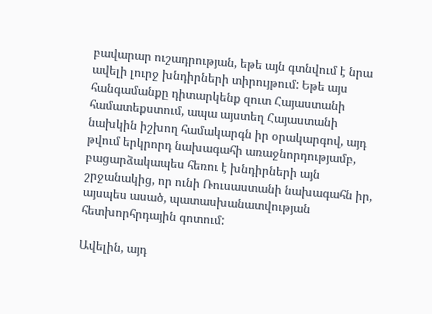բավարար ուշադրության, եթե այն գտնվում է նրա ավելի լուրջ խնդիրների տիրույթում: Եթե այս հանգամանքը դիտարկենք զուտ Հայաստանի համատեքստում, ապա այստեղ Հայաստանի նախկին իշխող համակարգն իր օրակարգով, այդ թվում երկրորդ նախագահի առաջնորդությամբ, բացարձակապես հեռու է խնդիրների այն շրջանակից, որ ունի Ռուսաստանի նախագահն իր, այսպես ասած, պատասխանատվության հետխորհրդային գոտում:

Ավելին, այդ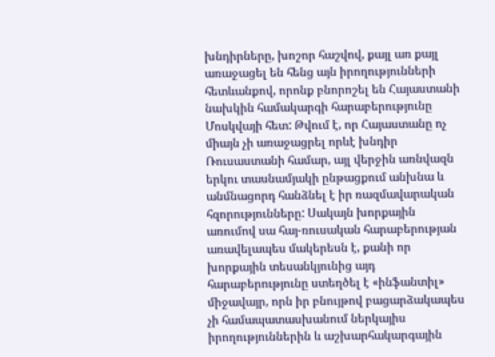խնդիրները, խոշոր հաշվով, քայլ առ քայլ առաջացել են հենց այն իրողությունների հետևանքով, որոնք բնորոշել են Հայաստանի նախկին համակարգի հարաբերությունը Մոսկվայի հետ: Թվում է, որ Հայաստանը ոչ միայն չի առաջացրել որևէ խնդիր Ռուսաստանի համար, այլ վերջին առնվազն երկու տասնամյակի ընթացքում անխնա և անմնացորդ հանձնել է իր ռազմավարական հզորությունները: Սակայն խորքային առումով սա հայ-ռուսական հարաբերության առավելապես մակերեսն է, քանի որ խորքային տեսանկյունից այդ հարաբերությունը ստեղծել է «ինֆանտիլ» միջավայր, որն իր բնույթով բացարձակապես չի համապատասխանում ներկայիս իրողություններին և աշխարհակարգային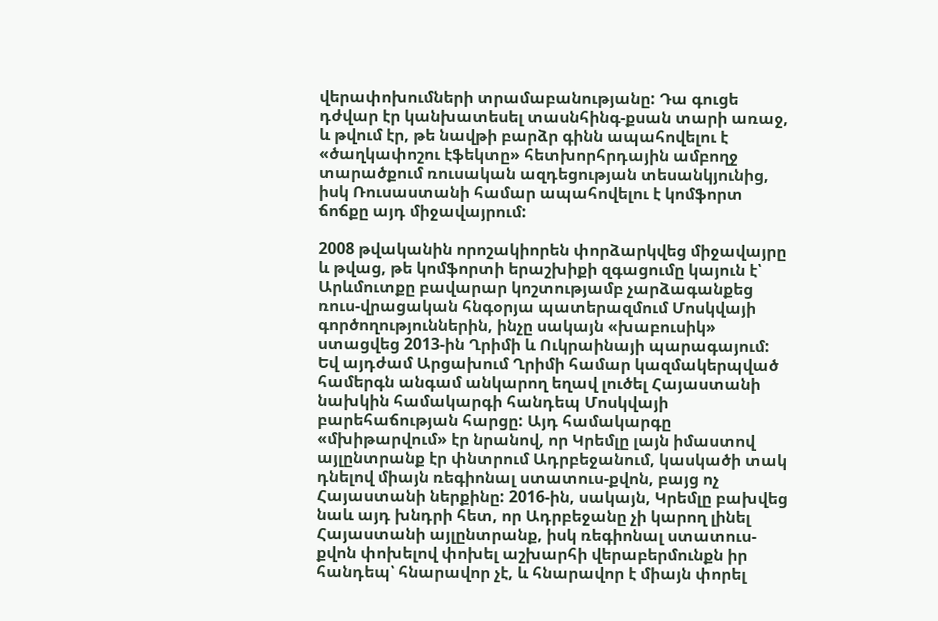վերափոխումների տրամաբանությանը: Դա գուցե դժվար էր կանխատեսել տասնհինգ-քսան տարի առաջ, և թվում էր, թե նավթի բարձր գինն ապահովելու է «ծաղկափոշու էֆեկտը» հետխորհրդային ամբողջ տարածքում ռուսական ազդեցության տեսանկյունից, իսկ Ռուսաստանի համար ապահովելու է կոմֆորտ ճոճքը այդ միջավայրում:

2008 թվականին որոշակիորեն փորձարկվեց միջավայրը և թվաց, թե կոմֆորտի երաշխիքի զգացումը կայուն է՝ Արևմուտքը բավարար կոշտությամբ չարձագանքեց ռուս-վրացական հնգօրյա պատերազմում Մոսկվայի գործողություններին, ինչը սակայն «խաբուսիկ» ստացվեց 2013-ին Ղրիմի և Ուկրաինայի պարագայում: Եվ այդժամ Արցախում Ղրիմի համար կազմակերպված համերգն անգամ անկարող եղավ լուծել Հայաստանի նախկին համակարգի հանդեպ Մոսկվայի բարեհաճության հարցը: Այդ համակարգը «մխիթարվում» էր նրանով, որ Կրեմլը լայն իմաստով այլընտրանք էր փնտրում Ադրբեջանում, կասկածի տակ դնելով միայն ռեգիոնալ ստատուս-քվոն, բայց ոչ Հայաստանի ներքինը: 2016-ին, սակայն, Կրեմլը բախվեց նաև այդ խնդրի հետ, որ Ադրբեջանը չի կարող լինել Հայաստանի այլընտրանք, իսկ ռեգիոնալ ստատուս-քվոն փոխելով փոխել աշխարհի վերաբերմունքն իր հանդեպ՝ հնարավոր չէ, և հնարավոր է միայն փորել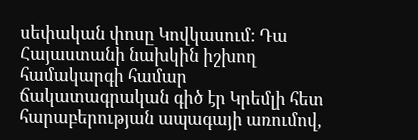սեփական փոսը Կովկասում: Դա Հայաստանի նախկին իշխող համակարգի համար ճակատագրական գիծ էր Կրեմլի հետ հարաբերության ապագայի առումով,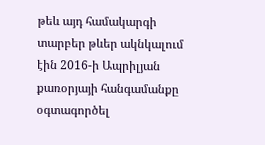թեև այդ համակարգի տարբեր թևեր ակնկալում էին 2016-ի Ապրիլյան քառօրյայի հանգամանքը օգտագործել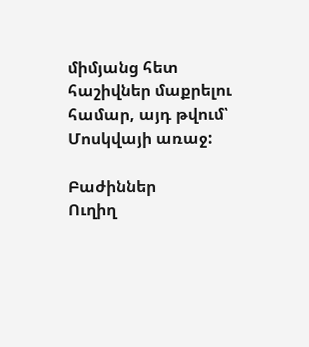միմյանց հետ հաշիվներ մաքրելու համար, այդ թվում՝ Մոսկվայի առաջ:

Բաժիններ
Ուղիղ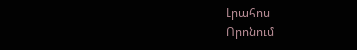Լրահոս
Որոնում